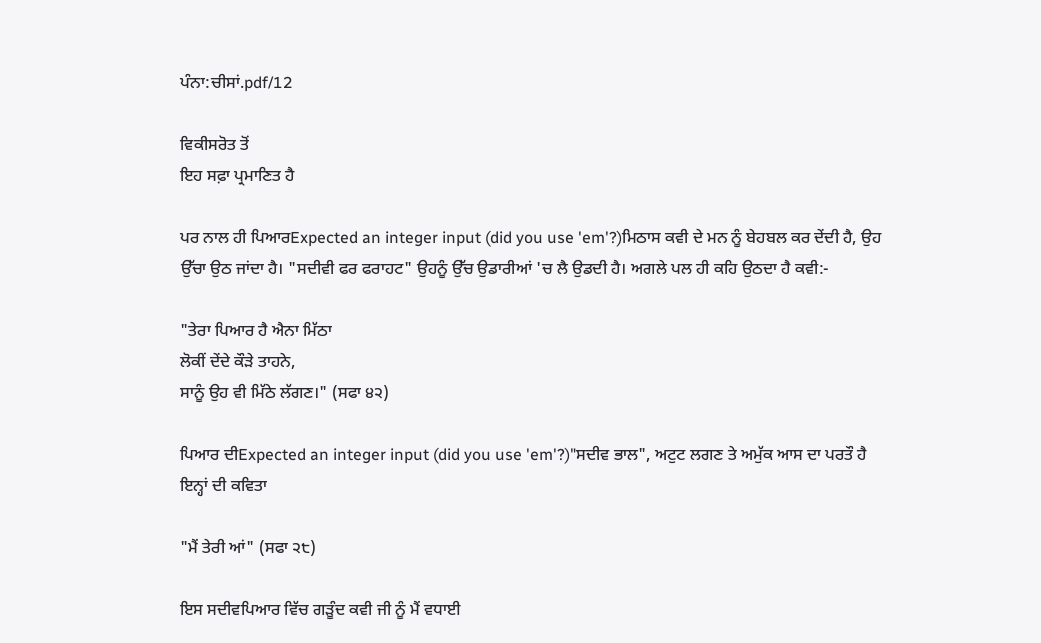ਪੰਨਾ:ਚੀਸਾਂ.pdf/12

ਵਿਕੀਸਰੋਤ ਤੋਂ
ਇਹ ਸਫ਼ਾ ਪ੍ਰਮਾਣਿਤ ਹੈ

ਪਰ ਨਾਲ ਹੀ ਪਿਆਰExpected an integer input (did you use 'em'?)ਮਿਠਾਸ ਕਵੀ ਦੇ ਮਨ ਨੂੰ ਬੇਹਬਲ ਕਰ ਦੇਂਦੀ ਹੈ, ਉਹ ਉੱਚਾ ਉਠ ਜਾਂਦਾ ਹੈ। "ਸਦੀਵੀ ਫਰ ਫਰਾਹਟ" ਉਹਨੂੰ ਉੱਚ ਉਡਾਰੀਆਂ 'ਚ ਲੈ ਉਡਦੀ ਹੈ। ਅਗਲੇ ਪਲ ਹੀ ਕਹਿ ਉਠਦਾ ਹੈ ਕਵੀ:-

"ਤੇਰਾ ਪਿਆਰ ਹੈ ਐਨਾ ਮਿੱਠਾ
ਲੋਕੀਂ ਦੇਂਦੇ ਕੌੜੇ ਤਾਹਨੇ,
ਸਾਨੂੰ ਉਹ ਵੀ ਮਿੱਠੇ ਲੱਗਣ।" (ਸਫਾ ੪੨)

ਪਿਆਰ ਦੀExpected an integer input (did you use 'em'?)"ਸਦੀਵ ਭਾਲ", ਅਟੁਟ ਲਗਣ ਤੇ ਅਮੁੱਕ ਆਸ ਦਾ ਪਰਤੌ ਹੈ ਇਨ੍ਹਾਂ ਦੀ ਕਵਿਤਾ

"ਮੈਂ ਤੇਰੀ ਆਂ" (ਸਫਾ ੨੮)

ਇਸ ਸਦੀਵਪਿਆਰ ਵਿੱਚ ਗੜੂੰਦ ਕਵੀ ਜੀ ਨੂੰ ਮੈਂ ਵਧਾਈ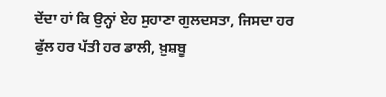ਦੇਂਦਾ ਹਾਂ ਕਿ ਉਨ੍ਹਾਂ ਏਹ ਸੁਹਾਣਾ ਗੁਲਦਸਤਾ, ਜਿਸਦਾ ਹਰ ਫੁੱਲ ਹਰ ਪੱਤੀ ਹਰ ਡਾਲੀ, ਖ਼ੁਸ਼ਬੂ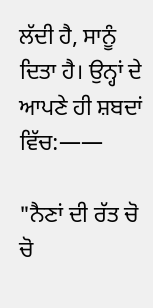ਲੱਦੀ ਹੈ, ਸਾਨੂੰ ਦਿਤਾ ਹੈ। ਉਨ੍ਹਾਂ ਦੇ ਆਪਣੇ ਹੀ ਸ਼ਬਦਾਂ ਵਿੱਚ:——

"ਨੈਣਾਂ ਦੀ ਰੱਤ ਚੋ ਚੋ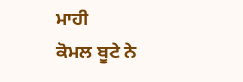ਮਾਹੀ
ਕੋਮਲ ਬੂਟੇ ਨੇ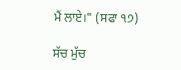ਮੈਂ ਲਾਏ।" (ਸਫਾ ੧੭)

ਸੱਚ ਮੁੱਚ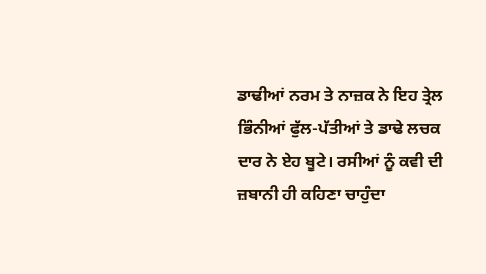ਡਾਢੀਆਂ ਨਰਮ ਤੇ ਨਾਜ਼ਕ ਨੇ ਇਹ ਤ੍ਰੇਲ ਭਿੰਨੀਆਂ ਫੁੱਲ-ਪੱਤੀਆਂ ਤੇ ਡਾਢੇ ਲਚਕ ਦਾਰ ਨੇ ਏਹ ਬੂਟੇ। ਰਸੀਆਂ ਨੂੰ ਕਵੀ ਦੀ ਜ਼ਬਾਨੀ ਹੀ ਕਹਿਣਾ ਚਾਹੁੰਦਾ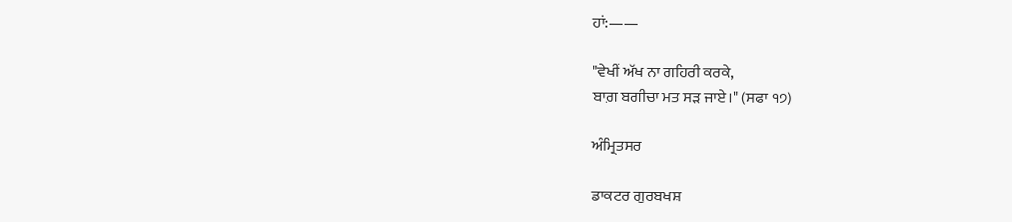ਹਾਂ:——

"ਵੇਖੀਂ ਅੱਖ ਨਾ ਗਹਿਰੀ ਕਰਕੇ,
ਬਾਗ਼ ਬਗੀਚਾ ਮਤ ਸੜ ਜਾਏ।" (ਸਫਾ ੧੭)

ਅੰਮ੍ਰਿਤਸਰ

ਡਾਕਟਰ ਗੁਰਬਖਸ਼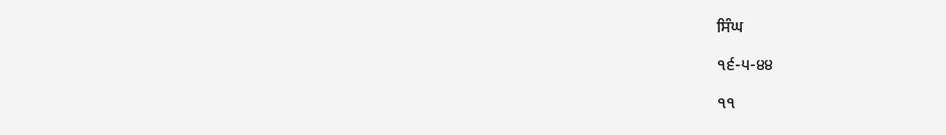ਸਿੰਘ

੧੬-੫-੪੪

੧੧